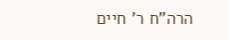הרה"ח ר' חיים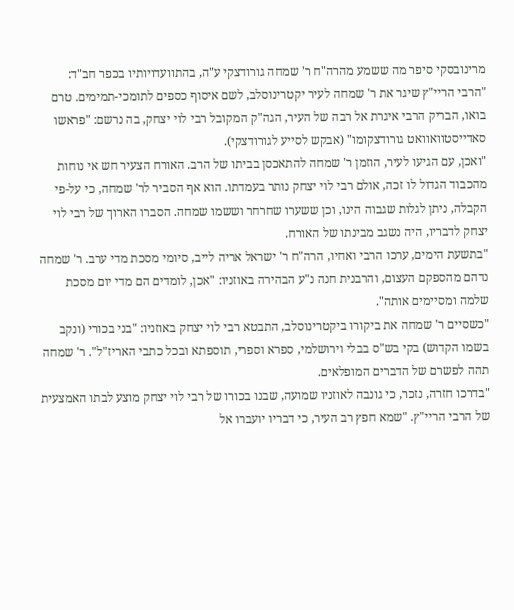מרינובסקי סיפר מה ששמע מהרה"ח ר' שמחה גורודצקי ע"ה, בהתוועדויותיו בכפר חב"ד:
"הרבי הריי"ץ שיגר את ר' שמחה לעיר יקטרינוסלב, לשם איסוף כספים לתומכי-תמימים. טרם בואו, הבריק הרבי איגרת אל רבה של העיר, הגה"ק המקובל רבי לוי יצחק, בה נרשם: "פראשו סאדייסטוואוואט גורודצקומו" (אבקש לסייע לגורודצקי).
"ואכן, עם הגיעו לעיר, הוזמן ר' שמחה להתאכסן בביתו של הרב. האורח הצעיר חש אי נוחות מהכבוד הגדול לו זכה, אולם רבי לוי יצחק נותר בעמדתו. הוא אף הסביר לר' שמחה, כי על-פי הקבלה, ניתן לגלות שגבוה הינו, וכן ששערו שחרחר וששמו שמחה. הסברו הארוך של רבי לוי יצחק לדבריו, היה נשגב מבינתו של האורח.
"בתשעת הימים, ערכו הרבי ואחיו, הרה"ח ר' ישראל אריה לייב, סיומי מסכת מדי ערב. ר' שמחה נדהם מהספקם העצום, והרבנית חנה נ"ע הבהירה באוזניו: "אכן, לומדים הם מדי יום מסכת שלמה ומסיימים אותה".
"כשסיים ר' שמחה את ביקורו ביקטרינוסלב, התבטא רבי לוי יצחק באוזניו: "בני בכורי (ונקב בשמו הקדוש) בקי בש"ס בבלי וירושלמי, ספרא וספרי, תוספתא ובכל כתבי האריז"ל". ר' שמחה תהה לפשרם של הדברים המופלאים.
"בדרכו חזרה, נזכר, כי גונבה לאוזניו שמועה, שבנו בכורו של רבי לוי יצחק מוצע לבתו האמצעית של הרבי הריי"ץ. "שמא חפץ רב העיר, כי דבריו יועברו אל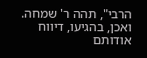הרבי", תהה ר' שמחה. ואכן, בהגיעו, דיווח אודותם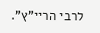לרבי הריי"ץ".